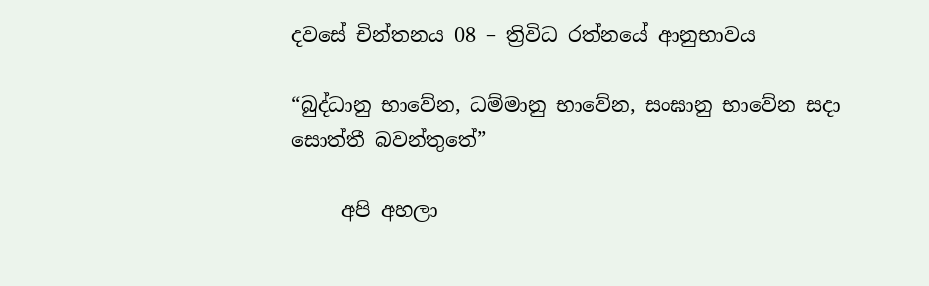දවසේ චින්තනය 08 – ත්‍රිවිධ රත්නයේ ආනුභාවය

“බුද්ධානු භාවේන, ධම්මානු භාවේන, සංඝානු භාවේන සදා සොත්තී බවන්තුතේ”

     අපි අහලා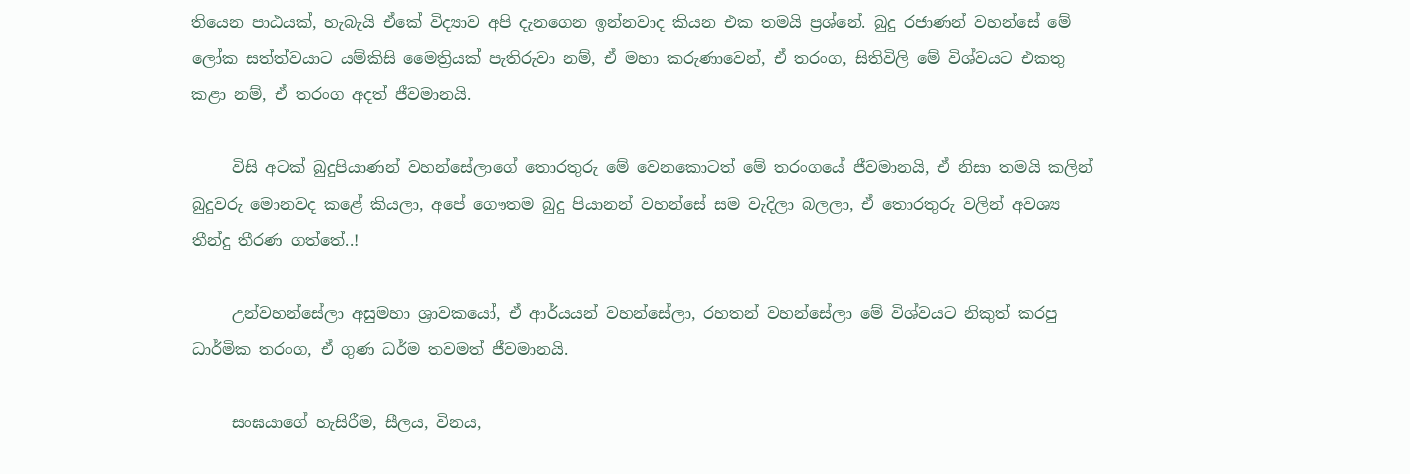තියෙන පාඨයක්, හැබැයි ඒකේ විද්‍යාව අපි දැනගෙන ඉන්නවාද කියන එක තමයි ප්‍රශ්නේ. බුදු රජාණන් වහන්සේ මේ ලෝක සත්ත්වයාට යම්කිසි මෛත්‍රියක් පැතිරුවා නම්, ඒ මහා කරුණාවෙන්, ඒ තරංග, සිතිවිලි මේ විශ්වයට එකතු කළා නම්, ඒ තරංග අදත් ජීවමානයි.

     විසි අටක් බුදුපියාණන් වහන්සේලාගේ තොරතුරු මේ වෙනකොටත් මේ තරංගයේ ජීවමානයි, ඒ නිසා තමයි කලින් බුදුවරු මොනවද කළේ කියලා, අපේ ගෞතම බුදු පියානන් වහන්සේ සම වැදිලා බලලා, ඒ තොරතුරු වලින් අවශ්‍ය තීන්දු තීරණ ගත්තේ..!

     උන්වහන්සේලා අසුමහා ශ්‍රාවකයෝ, ඒ ආර්යයන් වහන්සේලා, රහතන් වහන්සේලා මේ විශ්වයට නිකුත් කරපු ධාර්මික තරංග, ඒ ගුණ ධර්ම තවමත් ජීවමානයි.

     සංඝයාගේ හැසිරීම, සීලය, විනය,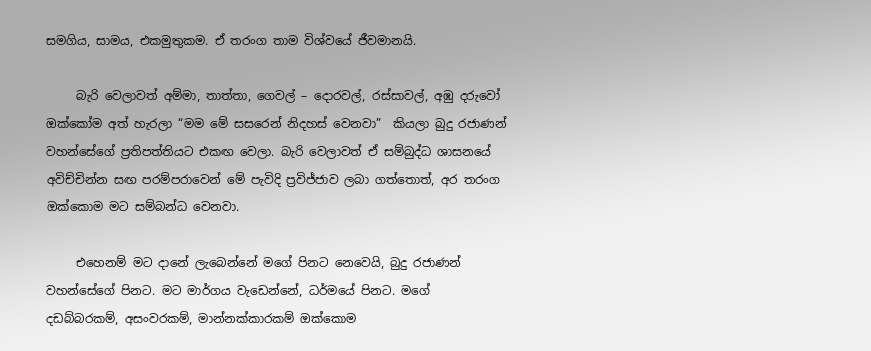සමගිය, සාමය, එකමුතුකම. ඒ තරංග තාම විශ්වයේ ජීවමානයි.

     බැරි වෙලාවත් අම්මා, තාත්තා, ගෙවල් – දොරවල්, රස්සාවල්, අඹු දරුවෝ ඔක්කෝම අත් හැරලා “මම මේ සසරෙන් නිදහස් වෙනවා”  කියලා බුදු රජාණන් වහන්සේගේ ප්‍රතිපත්තියට එකඟ වෙලා. බැරි වෙලාවත් ඒ සම්බුද්ධ ශාසනයේ අවිච්චින්න සඟ පරම්පරාවෙන් මේ පැවිදි ප්‍රවිජ්ජාව ලබා ගත්තොත්, අර තරංග ඔක්කොම මට සම්බන්ධ වෙනවා.

     එහෙනම් මට දානේ ලැබෙන්නේ මගේ පිනට නෙවෙයි, බුදු රජාණන් වහන්සේගේ පිනට. මට මාර්ගය වැඩෙන්නේ, ධර්මයේ පිනට. මගේ දඩබ්බරකම්, අසංවරකම්, මාන්නක්කාරකම් ඔක්කොම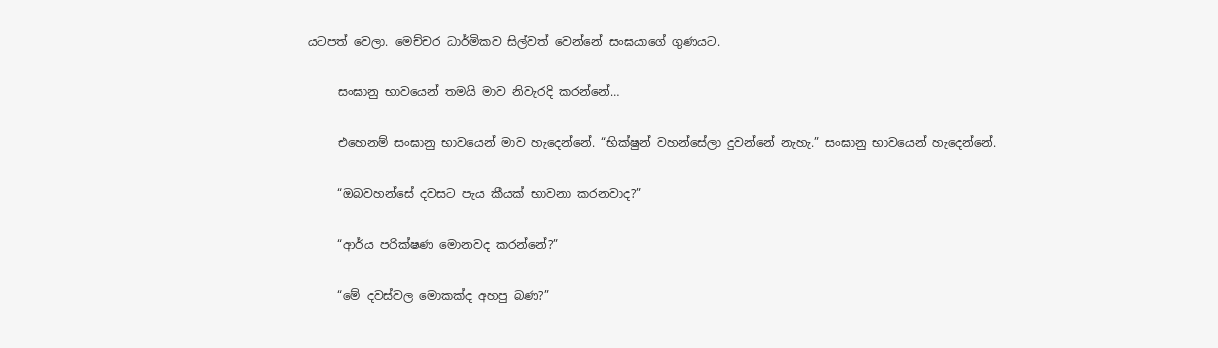යටපත් වෙලා. මෙච්චර ධාර්මිකව සිල්වත් වෙන්නේ සංඝයාගේ ගුණයට.

     සංඝානු භාවයෙන් තමයි මාව නිවැරදි කරන්නේ…

     එහෙනම් සංඝානු භාවයෙන් මාව හැදෙන්නේ. “භික්ෂුන් වහන්සේලා දුවන්නේ නැහැ.” සංඝානු භාවයෙන් හැදෙන්නේ.

     “ඔබවහන්සේ දවසට පැය කීයක් භාවනා කරනවාද?”

     “ආර්ය පරික්ෂණ මොනවද කරන්නේ?”

     “මේ දවස්වල මොකක්ද අහපු බණ?”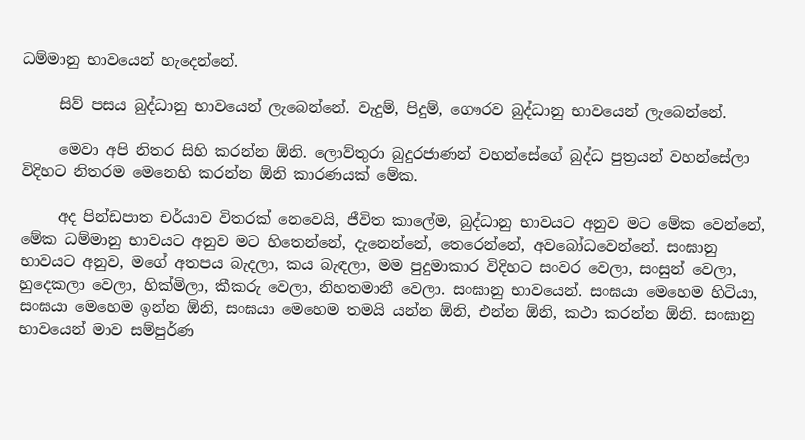ධම්මානු භාවයෙන් හැදෙන්නේ.

     සිව් පසය බුද්ධානු භාවයෙන් ලැබෙන්නේ. වැදුම්, පිදුම්, ගෞරව බුද්ධානු භාවයෙන් ලැබෙන්නේ.

     මෙවා අපි නිතර සිහි කරන්න ඕනි. ලොව්තුරා බුදුරජාණන් වහන්සේගේ බුද්ධ පුත්‍රයන් වහන්සේලා විදිහට නිතරම මෙනෙහි කරන්න ඕනි කාරණයක් මේක.

     අද පින්ඩපාත චර්යාව විතරක් නෙවෙයි, ජීවිත කාලේම, බුද්ධානු භාවයට අනුව මට මේක වෙන්නේ, මේක ධම්මානු භාවයට අනුව මට හිතෙන්නේ, දැනෙන්නේ, තෙරෙන්නේ, අවබෝධවෙන්නේ. සංඝානු භාවයට අනුව, මගේ අතපය බැදලා, කය බැඳලා, මම පුදුමාකාර විදිහට සංවර වෙලා, සංසුන් වෙලා, හුදෙකලා වෙලා, හික්මිලා, කීකරු වෙලා, නිහතමානී වෙලා. සංඝානු භාවයෙන්. සංඝයා මෙහෙම හිටියා, සංඝයා මෙහෙම ඉන්න ඕනි, සංඝයා මෙහෙම තමයි යන්න ඕනි, එන්න ඕනි, කථා කරන්න ඕනි. සංඝානු භාවයෙන් මාව සම්පුර්ණ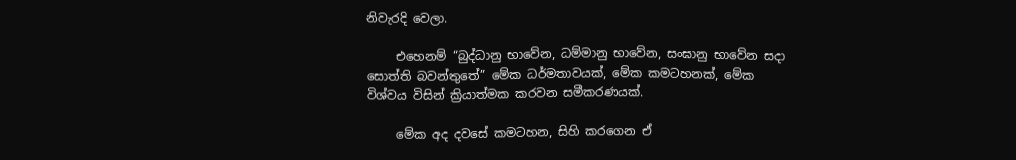නිවැරදි වෙලා.

     එහෙනම් “බුද්ධානු භාවේන, ධම්මානු භාවේන, සංඝානු භාවේන සදා සොත්ති බවන්තුතේ” මේක ධර්මතාවයක්, මේක කමටහනක්, මේක විශ්වය විසින් ක්‍රියාත්මක කරවන සමීකරණයක්.

     මේක අද දවසේ කමටහන, සිහි කරගෙන ඒ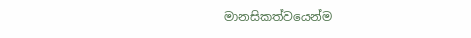මානසිකත්වයෙන්ම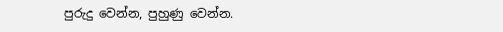පුරුදු වෙන්න, පුහුණු වෙන්න.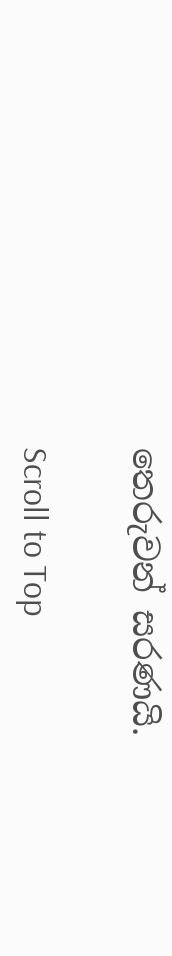තෙරුවන් සරණයි.

Scroll to Top